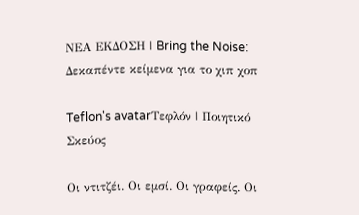ΝΕΑ ΕΚΔΟΣΗ | Bring the Noise: Δεκαπέντε κείμενα για το χιπ χοπ

Teflon's avatarΤεφλόν | Ποιητικό Σκεύος

Οι ντιτζέι. Οι εμσί. Οι γραφείς. Οι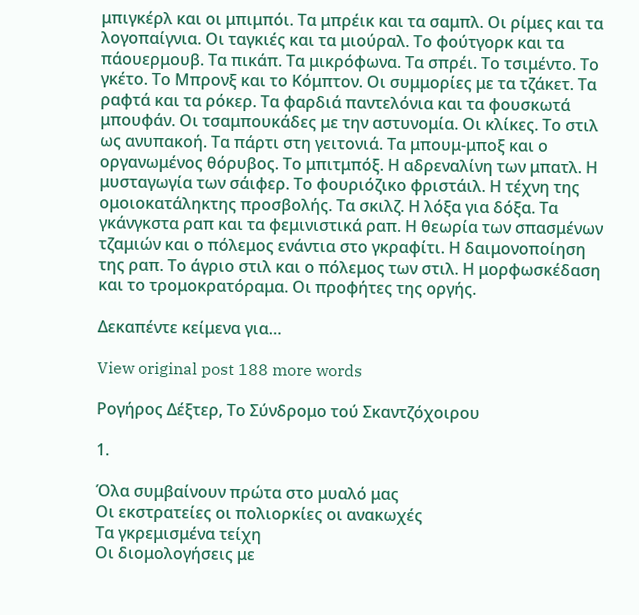μπιγκέρλ και οι μπιμπόι. Τα μπρέικ και τα σαμπλ. Οι ρίμες και τα λογοπαίγνια. Οι ταγκιές και τα μιούραλ. Το φούτγορκ και τα πάουερμουβ. Τα πικάπ. Τα μικρόφωνα. Τα σπρέι. Το τσιμέντο. Το γκέτο. Το Μπρονξ και το Κόμπτον. Οι συμμορίες με τα τζάκετ. Τα ραφτά και τα ρόκερ. Τα φαρδιά παντελόνια και τα φουσκωτά μπουφάν. Οι τσαμπουκάδες με την αστυνομία. Οι κλίκες. Το στιλ ως ανυπακοή. Τα πάρτι στη γειτονιά. Τα μπουμ-μποξ και ο οργανωμένος θόρυβος. Το μπιτμπόξ. Η αδρεναλίνη των μπατλ. Η μυσταγωγία των σάιφερ. Το φουριόζικο φριστάιλ. Η τέχνη της ομοιοκατάληκτης προσβολής. Τα σκιλζ. Η λόξα για δόξα. Τα γκάνγκστα ραπ και τα φεμινιστικά ραπ. Η θεωρία των σπασμένων τζαμιών και ο πόλεμος ενάντια στο γκραφίτι. Η δαιμονοποίηση της ραπ. Το άγριο στιλ και ο πόλεμος των στιλ. Η μορφωσκέδαση και το τρομοκρατόραμα. Οι προφήτες της οργής.

Δεκαπέντε κείμενα για…

View original post 188 more words

Ρογήρος Δέξτερ, Το Σύνδρομο τού Σκαντζόχοιρου

1.

Όλα συμβαίνουν πρώτα στο μυαλό μας
Οι εκστρατείες οι πολιορκίες οι ανακωχές
Τα γκρεμισμένα τείχη
Οι διομολογήσεις με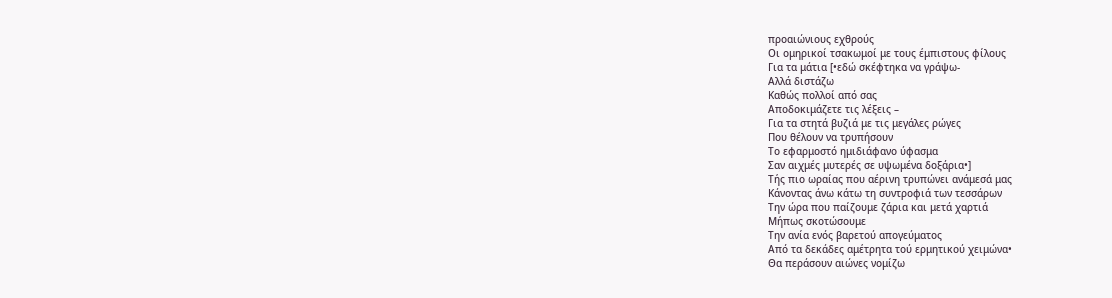προαιώνιους εχθρούς
Οι ομηρικοί τσακωμοί με τους έμπιστους φίλους
Για τα μάτια [•εδώ σκέφτηκα να γράψω-
Αλλά διστάζω
Καθώς πολλοί από σας
Αποδοκιμάζετε τις λέξεις –
Για τα στητά βυζιά με τις μεγάλες ρώγες
Που θέλουν να τρυπήσουν
Το εφαρμοστό ημιδιάφανο ύφασμα
Σαν αιχμές μυτερές σε υψωμένα δοξάρια•]
Τής πιο ωραίας που αέρινη τρυπώνει ανάμεσά μας
Κάνοντας άνω κάτω τη συντροφιά των τεσσάρων
Την ώρα που παίζουμε ζάρια και μετά χαρτιά
Μήπως σκοτώσουμε
Την ανία ενός βαρετού απογεύματος
Από τα δεκάδες αμέτρητα τού ερμητικού χειμώνα•
Θα περάσουν αιώνες νομίζω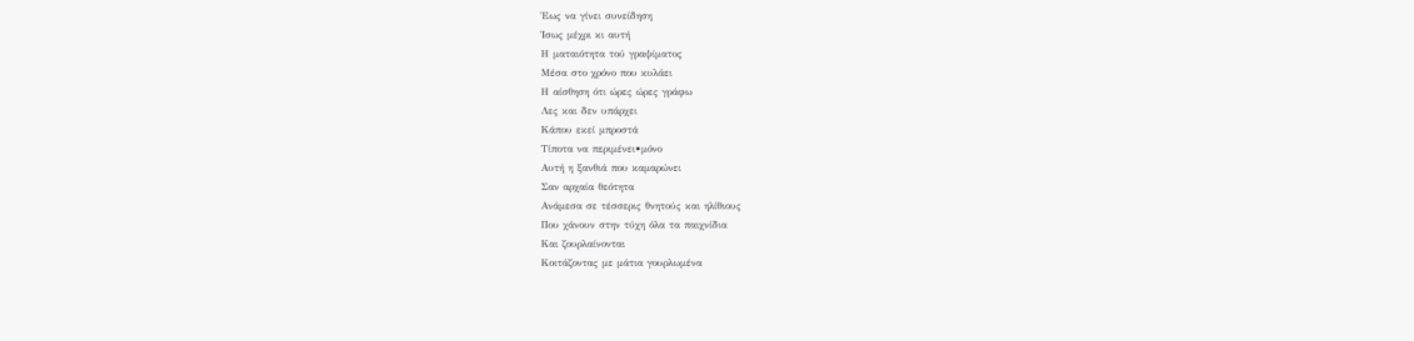Έως να γίνει συνείδηση
Ίσως μέχρι κι αυτή
Η ματαιότητα τού γραψίματος
Μέσα στο χρόνο που κυλάει
Η αίσθηση ότι ώρες ώρες γράφω
Λες και δεν υπάρχει
Κάπου εκεί μπροστά
Τίποτα να περιμένει•μόνο
Αυτή η ξανθιά που καμαρώνει
Σαν αρχαία θεότητα
Ανάμεσα σε τέσσερις θνητούς και ηλίθιους
Που χάνουν στην τύχη όλα τα παιχνίδια
Και ζουρλαίνονται
Κοιτάζοντας με μάτια γουρλωμένα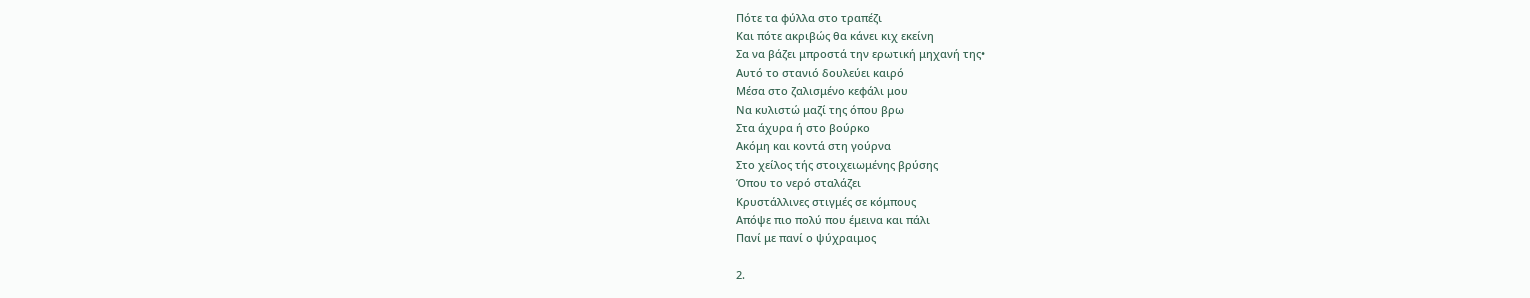Πότε τα φύλλα στο τραπέζι
Και πότε ακριβώς θα κάνει κιχ εκείνη
Σα να βάζει μπροστά την ερωτική μηχανή της•
Αυτό το στανιό δουλεύει καιρό
Μέσα στο ζαλισμένο κεφάλι μου
Να κυλιστώ μαζί της όπου βρω
Στα άχυρα ή στο βούρκο
Ακόμη και κοντά στη γούρνα
Στο χείλος τής στοιχειωμένης βρύσης
Όπου το νερό σταλάζει
Κρυστάλλινες στιγμές σε κόμπους
Απόψε πιο πολύ που έμεινα και πάλι
Πανί με πανί ο ψύχραιμος

2.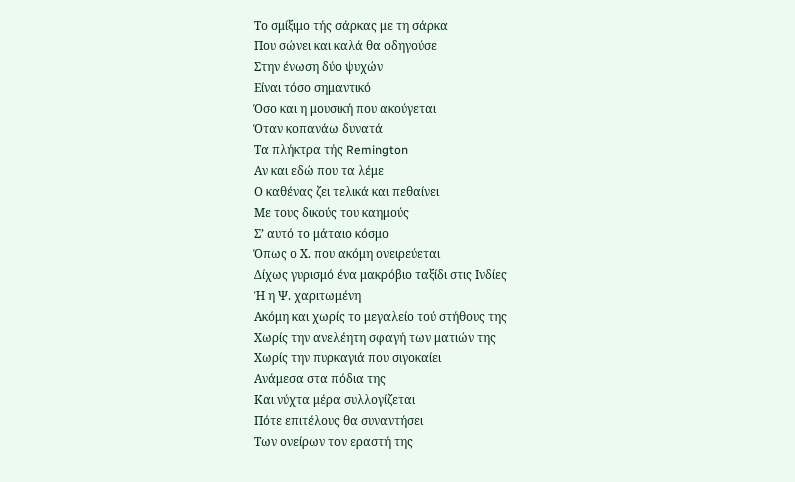Το σμίξιμο τής σάρκας με τη σάρκα
Που σώνει και καλά θα οδηγούσε
Στην ένωση δύο ψυχών
Είναι τόσο σημαντικό
Όσο και η μουσική που ακούγεται
Όταν κοπανάω δυνατά
Τα πλήκτρα τής Remington
Αν και εδώ που τα λέμε
Ο καθένας ζει τελικά και πεθαίνει
Με τους δικούς του καημούς
Σ’ αυτό το μάταιο κόσμο
Όπως ο Χ. που ακόμη ονειρεύεται
Δίχως γυρισμό ένα μακρόβιο ταξίδι στις Ινδίες
Ή η Ψ. χαριτωμένη
Ακόμη και χωρίς το μεγαλείο τού στήθους της
Χωρίς την ανελέητη σφαγή των ματιών της
Χωρίς την πυρκαγιά που σιγοκαίει
Ανάμεσα στα πόδια της
Και νύχτα μέρα συλλογίζεται
Πότε επιτέλους θα συναντήσει
Των ονείρων τον εραστή της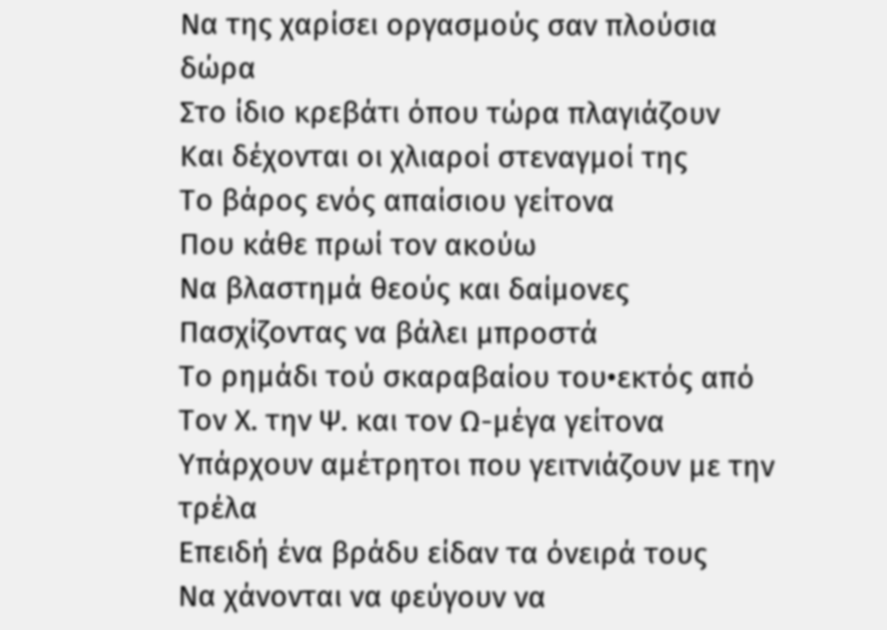Να της χαρίσει οργασμούς σαν πλούσια δώρα
Στο ίδιο κρεβάτι όπου τώρα πλαγιάζουν
Και δέχονται οι χλιαροί στεναγμοί της
Το βάρος ενός απαίσιου γείτονα
Που κάθε πρωί τον ακούω
Να βλαστημά θεούς και δαίμονες
Πασχίζοντας να βάλει μπροστά
Το ρημάδι τού σκαραβαίου του•εκτός από
Τον Χ. την Ψ. και τον Ω-μέγα γείτονα
Υπάρχουν αμέτρητοι που γειτνιάζουν με την τρέλα
Επειδή ένα βράδυ είδαν τα όνειρά τους
Να χάνονται να φεύγουν να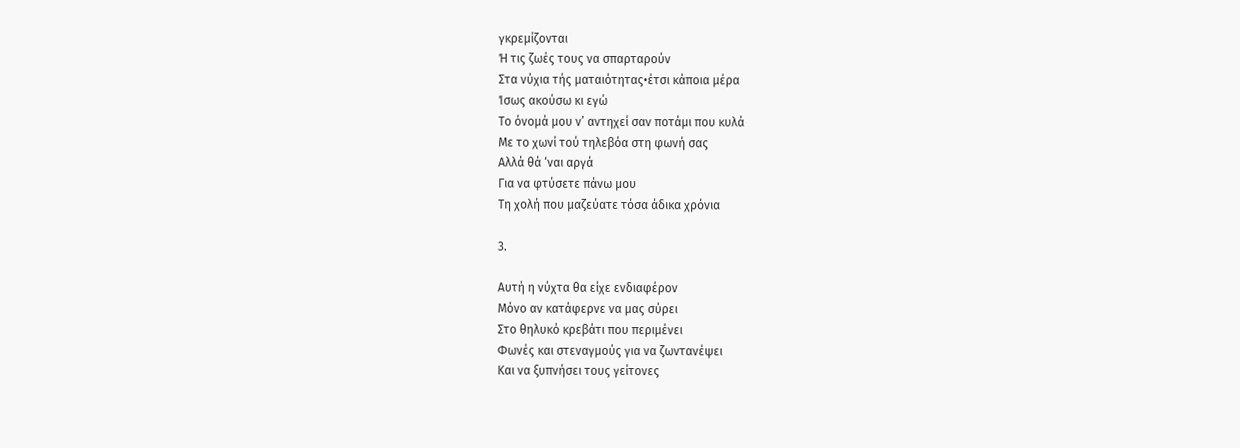γκρεμίζονται
Ή τις ζωές τους να σπαρταρούν
Στα νύχια τής ματαιότητας•έτσι κάποια μέρα
Ίσως ακούσω κι εγώ
Το όνομά μου ν’ αντηχεί σαν ποτάμι που κυλά
Με το χωνί τού τηλεβόα στη φωνή σας
Αλλά θά ‘ναι αργά
Για να φτύσετε πάνω μου
Τη χολή που μαζεύατε τόσα άδικα χρόνια

3.

Αυτή η νύχτα θα είχε ενδιαφέρον
Μόνο αν κατάφερνε να μας σύρει
Στο θηλυκό κρεβάτι που περιμένει
Φωνές και στεναγμούς για να ζωντανέψει
Και να ξυπνήσει τους γείτονες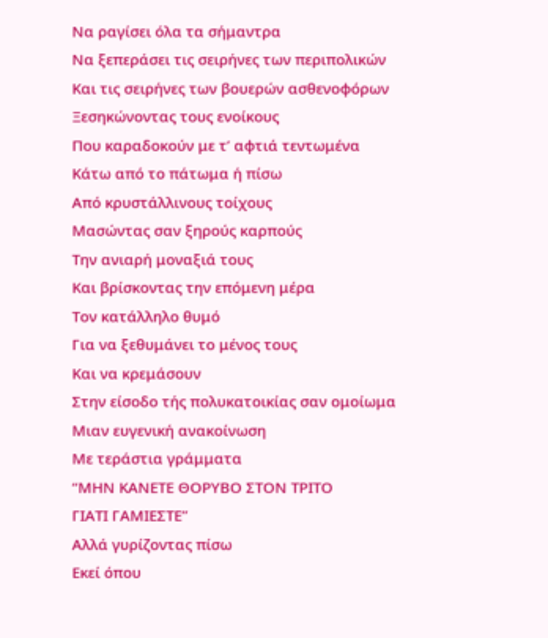Να ραγίσει όλα τα σήμαντρα
Να ξεπεράσει τις σειρήνες των περιπολικών
Και τις σειρήνες των βουερών ασθενοφόρων
Ξεσηκώνοντας τους ενοίκους
Που καραδοκούν με τ’ αφτιά τεντωμένα
Κάτω από το πάτωμα ή πίσω
Από κρυστάλλινους τοίχους
Μασώντας σαν ξηρούς καρπούς
Την ανιαρή μοναξιά τους
Και βρίσκοντας την επόμενη μέρα
Τον κατάλληλο θυμό
Για να ξεθυμάνει το μένος τους
Και να κρεμάσουν
Στην είσοδο τής πολυκατοικίας σαν ομοίωμα
Μιαν ευγενική ανακοίνωση
Με τεράστια γράμματα
“ΜΗΝ ΚΑΝΕΤΕ ΘΟΡΥΒΟ ΣΤΟΝ ΤΡΙΤΟ
ΓΙΑΤΙ ΓΑΜΙΕΣΤΕ”
Αλλά γυρίζοντας πίσω
Εκεί όπου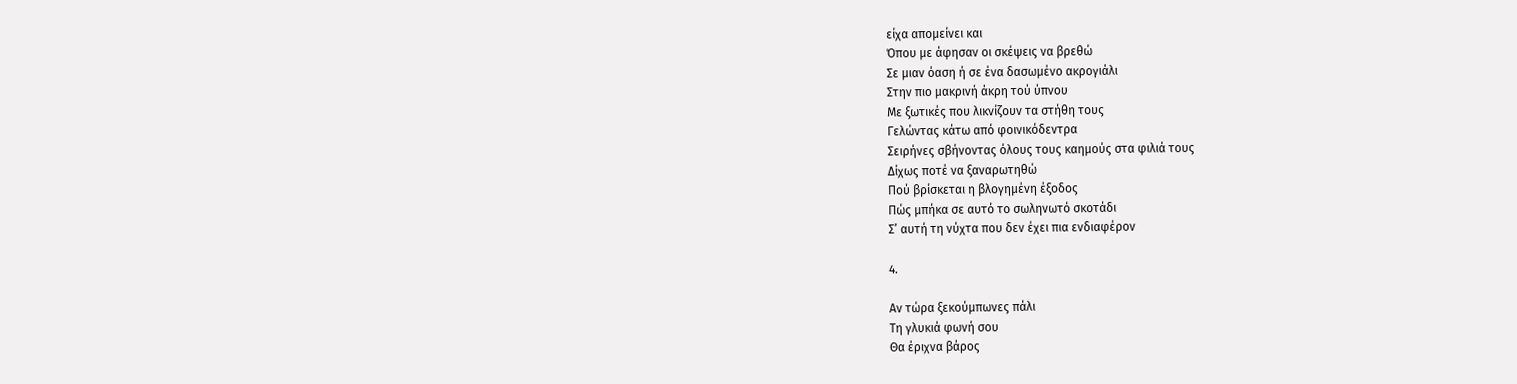είχα απομείνει και
Όπου με άφησαν οι σκέψεις να βρεθώ
Σε μιαν όαση ή σε ένα δασωμένο ακρογιάλι
Στην πιο μακρινή άκρη τού ύπνου
Με ξωτικές που λικνίζουν τα στήθη τους
Γελώντας κάτω από φοινικόδεντρα
Σειρήνες σβήνοντας όλους τους καημούς στα φιλιά τους
Δίχως ποτέ να ξαναρωτηθώ
Πού βρίσκεται η βλογημένη έξοδος
Πώς μπήκα σε αυτό το σωληνωτό σκοτάδι
Σ’ αυτή τη νύχτα που δεν έχει πια ενδιαφέρον

4.

Αν τώρα ξεκούμπωνες πάλι
Τη γλυκιά φωνή σου
Θα έριχνα βάρος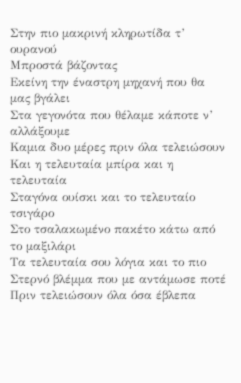Στην πιο μακρινή κληρωτίδα τ’ ουρανού
Μπροστά βάζοντας
Εκείνη την έναστρη μηχανή που θα μας βγάλει
Στα γεγονότα που θέλαμε κάποτε ν’ αλλάξουμε
Καμια δυο μέρες πριν όλα τελειώσουν
Και η τελευταία μπίρα και η τελευταία
Σταγόνα ουίσκι και το τελευταίο τσιγάρο
Στο τσαλακωμένο πακέτο κάτω από το μαξιλάρι
Τα τελευταία σου λόγια και το πιο
Στερνό βλέμμα που με αντάμωσε ποτέ
Πριν τελειώσουν όλα όσα έβλεπα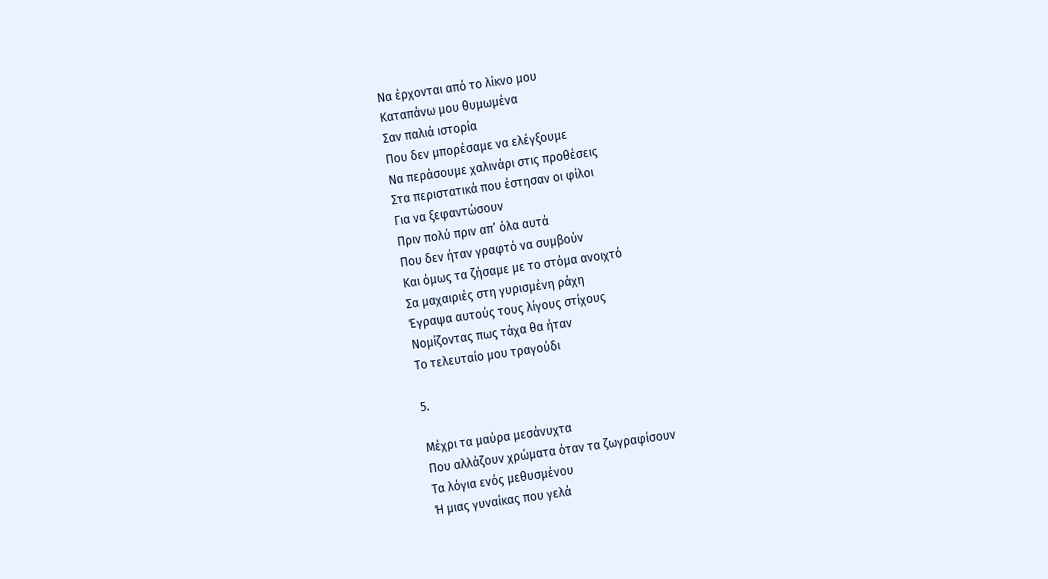Να έρχονται από το λίκνο μου
Καταπάνω μου θυμωμένα
Σαν παλιά ιστορία
Που δεν μπορέσαμε να ελέγξουμε
Να περάσουμε χαλινάρι στις προθέσεις
Στα περιστατικά που έστησαν οι φίλοι
Για να ξεφαντώσουν
Πριν πολύ πριν απ’ όλα αυτά
Που δεν ήταν γραφτό να συμβούν
Και όμως τα ζήσαμε με το στόμα ανοιχτό
Σα μαχαιριές στη γυρισμένη ράχη
Έγραψα αυτούς τους λίγους στίχους
Νομίζοντας πως τάχα θα ήταν
Το τελευταίο μου τραγούδι

5.

Μέχρι τα μαύρα μεσάνυχτα
Που αλλάζουν χρώματα όταν τα ζωγραφίσουν
Τα λόγια ενός μεθυσμένου
Ή μιας γυναίκας που γελά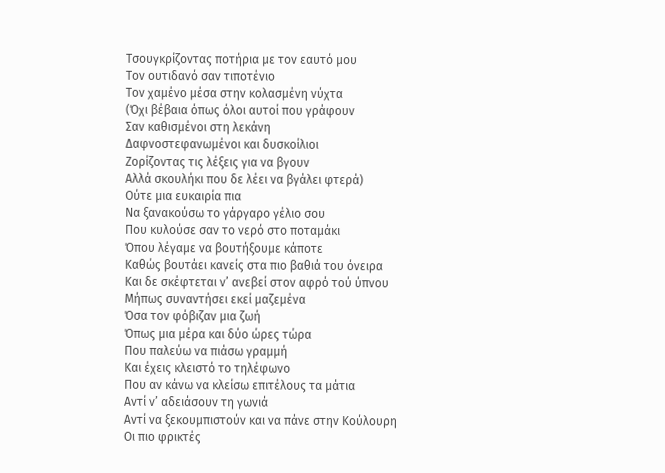Τσουγκρίζοντας ποτήρια με τον εαυτό μου
Τον ουτιδανό σαν τιποτένιο
Τον χαμένο μέσα στην κολασμένη νύχτα
(Όχι βέβαια όπως όλοι αυτοί που γράφουν
Σαν καθισμένοι στη λεκάνη
Δαφνοστεφανωμένοι και δυσκοίλιοι
Ζορίζοντας τις λέξεις για να βγουν
Αλλά σκουλήκι που δε λέει να βγάλει φτερά)
Ούτε μια ευκαιρία πια
Να ξανακούσω το γάργαρο γέλιο σου
Που κυλούσε σαν το νερό στο ποταμάκι
Όπου λέγαμε να βουτήξουμε κάποτε
Καθώς βουτάει κανείς στα πιο βαθιά του όνειρα
Και δε σκέφτεται ν’ ανεβεί στον αφρό τού ύπνου
Μήπως συναντήσει εκεί μαζεμένα
Όσα τον φόβιζαν μια ζωή
Όπως μια μέρα και δύο ώρες τώρα
Που παλεύω να πιάσω γραμμή
Και έχεις κλειστό το τηλέφωνο
Που αν κάνω να κλείσω επιτέλους τα μάτια
Αντί ν’ αδειάσουν τη γωνιά
Αντί να ξεκουμπιστούν και να πάνε στην Κούλουρη
Οι πιο φρικτές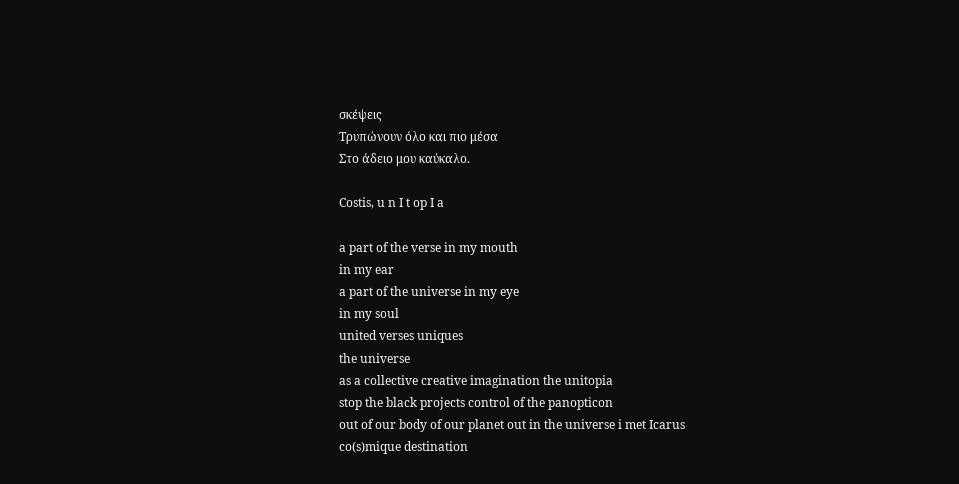σκέψεις
Τρυπώνουν όλο και πιο μέσα
Στο άδειο μου καύκαλο.

Costis, u n I t op I a

a part of the verse in my mouth
in my ear
a part of the universe in my eye
in my soul
united verses uniques
the universe
as a collective creative imagination the unitopia
stop the black projects control of the panopticon
out of our body of our planet out in the universe i met Icarus
co(s)mique destination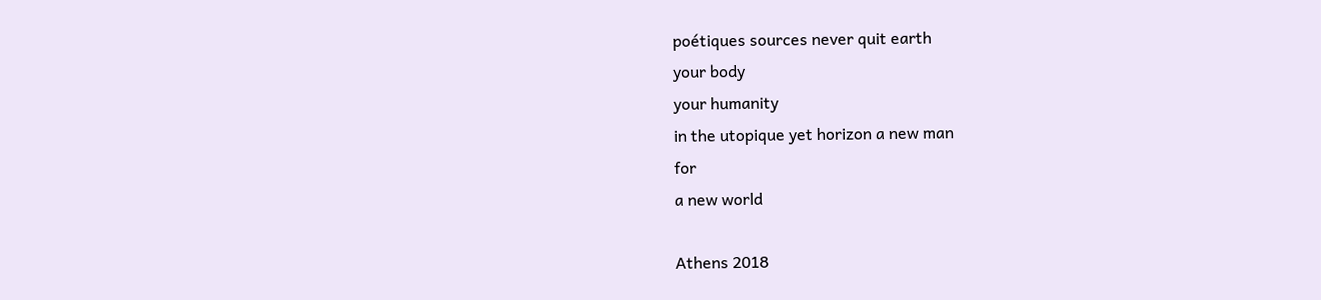poétiques sources never quit earth
your body
your humanity
in the utopique yet horizon a new man
for
a new world

Athens 2018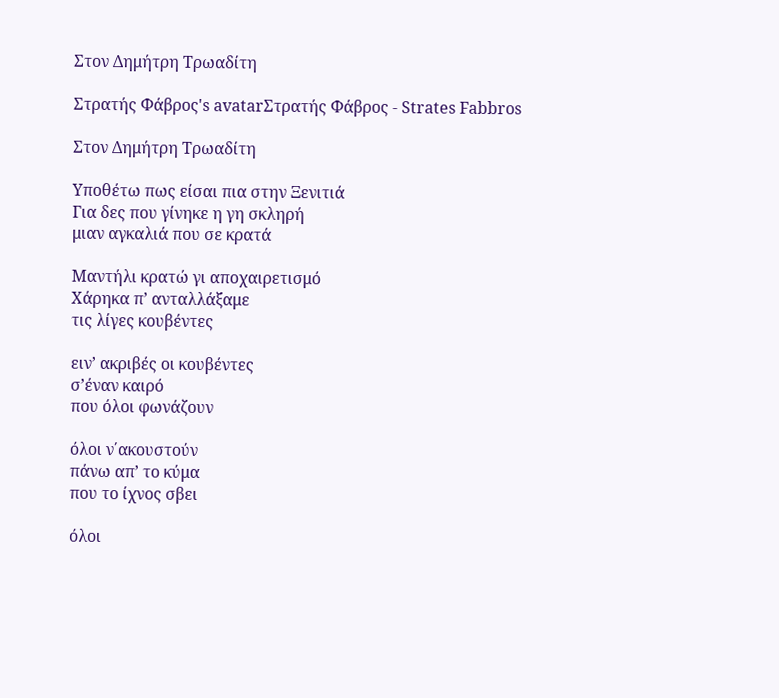Στον Δημήτρη Τρωαδίτη

Στρατής Φάβρος's avatarΣτρατής Φάβρος - Strates Fabbros

Στον Δημήτρη Τρωαδίτη

Υποθέτω πως είσαι πια στην Ξενιτιά
Για δες που γίνηκε η γη σκληρή
μιαν αγκαλιά που σε κρατά

Μαντήλι κρατώ γι αποχαιρετισμό
Χάρηκα π’ ανταλλάξαμε
τις λίγες κουβέντες

ειν’ ακριβές οι κουβέντες
σ’έναν καιρό
που όλοι φωνάζουν

όλοι ν΄ακουστούν
πάνω απ’ το κύμα
που το ίχνος σβει

όλοι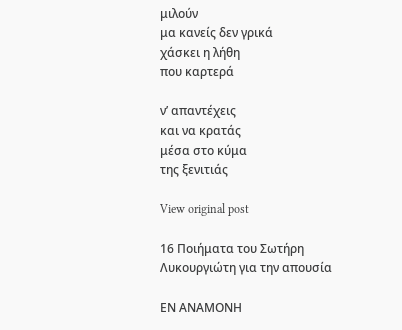μιλούν
μα κανείς δεν γρικά
χάσκει η λήθη
που καρτερά

ν’ απαντέχεις
και να κρατάς
μέσα στο κύμα
της ξενιτιάς

View original post

16 Ποιήματα του Σωτήρη Λυκουργιώτη για την απουσία

ΕΝ ΑΝΑΜΟΝΗ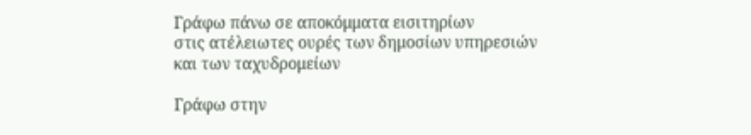Γράφω πάνω σε αποκόμματα εισιτηρίων
στις ατέλειωτες ουρές των δημοσίων υπηρεσιών
και των ταχυδρομείων

Γράφω στην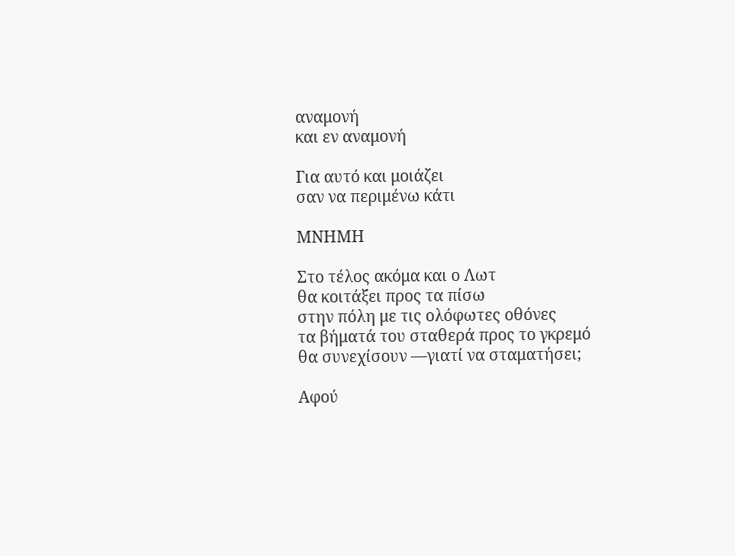αναμονή
και εν αναμονή

Για αυτό και μοιάζει
σαν να περιμένω κάτι

ΜΝΗΜΗ

Στο τέλος ακόμα και ο Λωτ
θα κοιτάξει προς τα πίσω
στην πόλη με τις ολόφωτες οθόνες
τα βήματά του σταθερά προς το γκρεμό
θα συνεχίσουν —γιατί να σταματήσει;

Αφού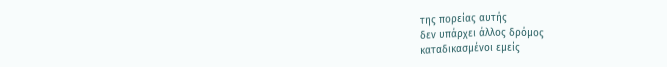της πορείας αυτής
δεν υπάρχει άλλος δρόμος
καταδικασμένοι εμείς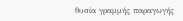θυσία γραμμής παραγωγής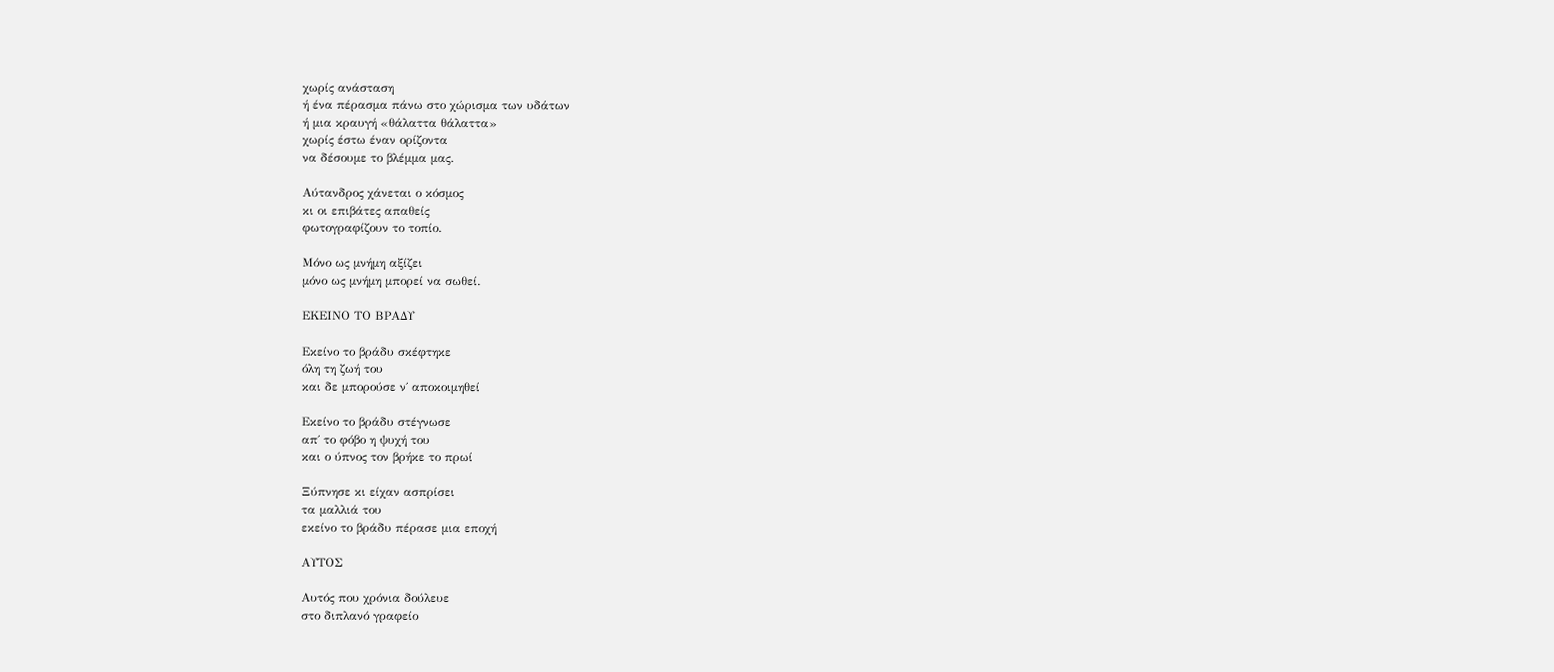χωρίς ανάσταση
ή ένα πέρασμα πάνω στο χώρισμα των υδάτων
ή μια κραυγή «θάλαττα θάλαττα»
χωρίς έστω έναν ορίζοντα
να δέσουμε το βλέμμα μας.

Αύτανδρος χάνεται ο κόσμος
κι οι επιβάτες απαθείς
φωτογραφίζουν το τοπίο.

Μόνο ως μνήμη αξίζει
μόνο ως μνήμη μπορεί να σωθεί.

ΕΚΕΙΝΟ ΤΟ ΒΡΑΔΥ

Εκείνο το βράδυ σκέφτηκε
όλη τη ζωή του
και δε μπορούσε ν΄ αποκοιμηθεί

Εκείνο το βράδυ στέγνωσε
απ΄ το φόβο η ψυχή του
και ο ύπνος τον βρήκε το πρωί

Ξύπνησε κι είχαν ασπρίσει
τα μαλλιά του
εκείνο το βράδυ πέρασε μια εποχή

ΑΥΤΟΣ

Αυτός που χρόνια δούλευε
στο διπλανό γραφείο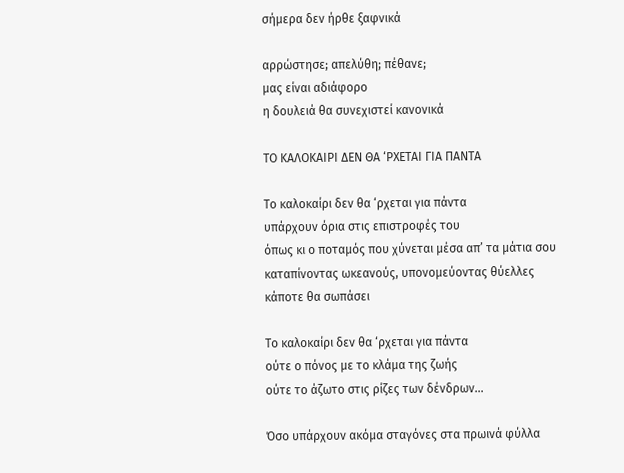σήμερα δεν ήρθε ξαφνικά

αρρώστησε; απελύθη; πέθανε;
μας είναι αδιάφορο
η δουλειά θα συνεχιστεί κανονικά

ΤΟ ΚΑΛΟΚΑΙΡΙ ΔΕΝ ΘΑ ‘ΡΧΕΤΑΙ ΓΙΑ ΠΑΝΤΑ

Το καλοκαίρι δεν θα ‘ρχεται για πάντα
υπάρχουν όρια στις επιστροφές του
όπως κι ο ποταμός που χύνεται μέσα απ’ τα μάτια σου
καταπίνοντας ωκεανούς, υπονομεύοντας θύελλες
κάποτε θα σωπάσει

Το καλοκαίρι δεν θα ‘ρχεται για πάντα
ούτε ο πόνος με το κλάμα της ζωής
ούτε το άζωτο στις ρίζες των δένδρων…

Όσο υπάρχουν ακόμα σταγόνες στα πρωινά φύλλα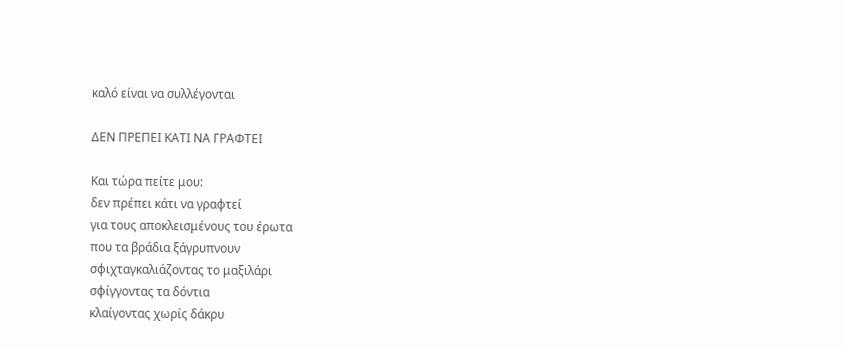καλό είναι να συλλέγονται

ΔΕΝ ΠΡΕΠΕΙ ΚΑΤΙ ΝΑ ΓΡΑΦΤΕΙ

Και τώρα πείτε μου:
δεν πρέπει κάτι να γραφτεί
για τους αποκλεισμένους του έρωτα
που τα βράδια ξάγρυπνουν
σφιχταγκαλιάζοντας το μαξιλάρι
σφίγγοντας τα δόντια
κλαίγοντας χωρίς δάκρυ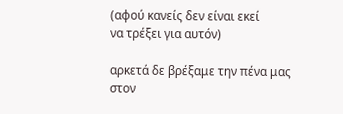(αφού κανείς δεν είναι εκεί
να τρέξει για αυτόν)

αρκετά δε βρέξαμε την πένα μας
στον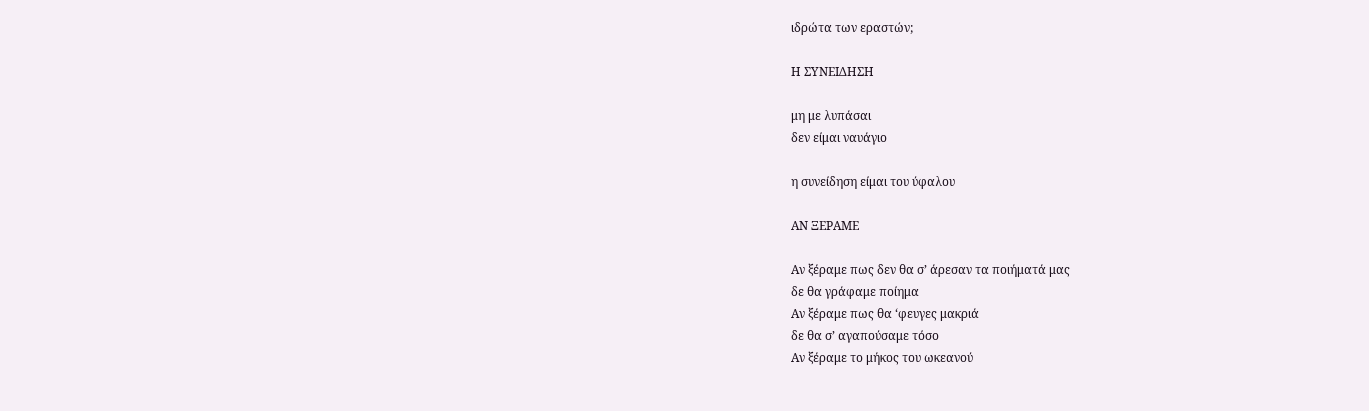ιδρώτα των εραστών;

Η ΣΥΝΕΙΔΗΣΗ

μη με λυπάσαι
δεν είμαι ναυάγιο

η συνείδηση είμαι του ύφαλου

ΑΝ ΞΕΡΑΜΕ

Αν ξέραμε πως δεν θα σ’ άρεσαν τα ποιήματά μας
δε θα γράφαμε ποίημα
Αν ξέραμε πως θα ‘φευγες μακριά
δε θα σ’ αγαπούσαμε τόσο
Αν ξέραμε το μήκος του ωκεανού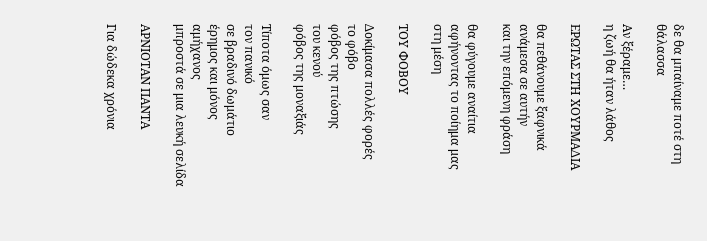δε θα μπαίναμε ποτέ στη θάλασσα

Αν ξέραμε…
η ζωή θα ήταν λάθος

ΕΡΩΤΑΣ ΣΤΗ ΧΟΥΡΜΑΔΙΑ

θα πεθάνουμε ξαφνικά
ανάμεσα σε αυτήν
και την επόμενη φράση

θα φύγουμε αναίτια
αφήνοντας το ποίημα μας
στη μέση

ΤΟΥ ΦΟΒΟΥ

Δοκίμασα πολλές φορές
το φόβο
φόβος της πτώσης
του κενού
φόβος της μοναξιάς

Τίποτα όμως σαν
τον πανικό
σε βραδινό δωμάτιο
έρημος και μόνος
αμήχανος
μπροστά σε μια λευκή σελίδα

AΡΝΙΟΤΑΝ ΠΑΝΤΑ

Για δώδεκα χρόνια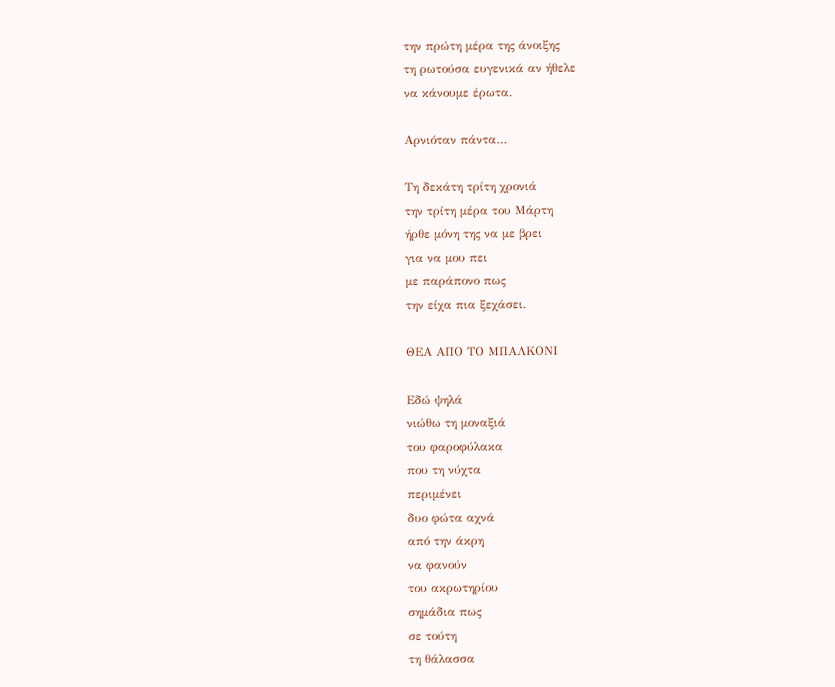την πρώτη μέρα της άνοιξης
τη ρωτούσα ευγενικά αν ήθελε
να κάνουμε έρωτα.

Αρνιόταν πάντα…

Τη δεκάτη τρίτη χρονιά
την τρίτη μέρα του Μάρτη
ήρθε μόνη της να με βρει
για να μου πει
με παράπονο πως
την είχα πια ξεχάσει.

ΘΕΑ ΑΠΟ ΤΟ ΜΠΑΛΚΟΝΙ

Εδώ ψηλά
νιώθω τη μοναξιά
του φαροφύλακα
που τη νύχτα
περιμένει
δυο φώτα αχνά
από την άκρη
να φανούν
του ακρωτηρίου
σημάδια πως
σε τούτη
τη θάλασσα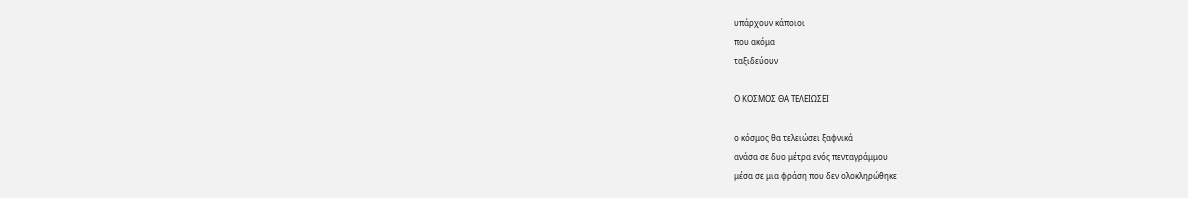υπάρχουν κάποιοι
που ακόμα
ταξιδεύουν

Ο ΚΟΣΜΟΣ ΘΑ ΤΕΛΕΙΩΣΕΙ

ο κόσμος θα τελειώσει ξαφνικά
ανάσα σε δυο μέτρα ενός πενταγράμμου
μέσα σε μια φράση που δεν ολοκληρώθηκε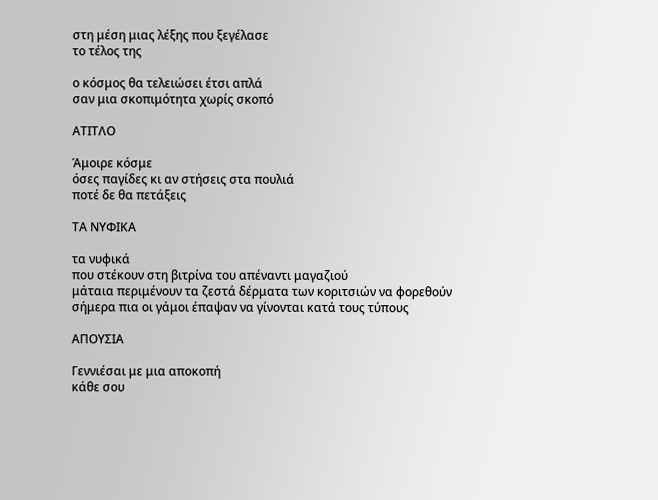στη μέση μιας λέξης που ξεγέλασε
το τέλος της

ο κόσμος θα τελειώσει έτσι απλά
σαν μια σκοπιμότητα χωρίς σκοπό

ΑΤΙΤΛΟ

Άμοιρε κόσμε
όσες παγίδες κι αν στήσεις στα πουλιά
ποτέ δε θα πετάξεις

ΤΑ ΝΥΦΙΚΑ

τα νυφικά
που στέκουν στη βιτρίνα του απέναντι μαγαζιού
μάταια περιμένουν τα ζεστά δέρματα των κοριτσιών να φορεθούν
σήμερα πια οι γάμοι έπαψαν να γίνονται κατά τους τύπους

ΑΠΟΥΣΙΑ

Γεννιέσαι με μια αποκοπή
κάθε σου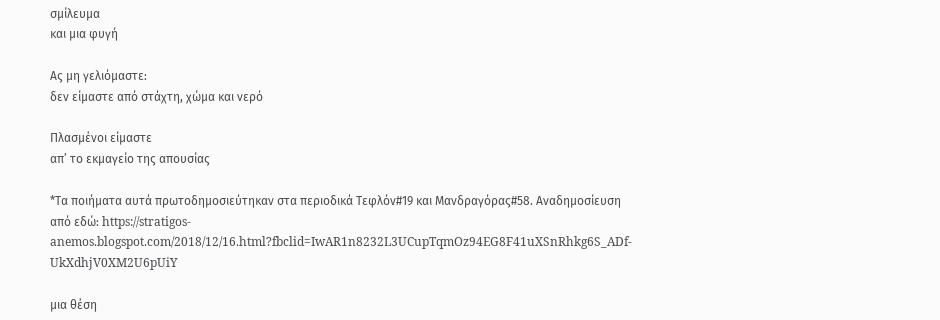σμίλευμα
και μια φυγή

Ας μη γελιόμαστε:
δεν είμαστε από στάχτη, χώμα και νερό

Πλασμένοι είμαστε
απ’ το εκμαγείο της απουσίας

*Τα ποιήματα αυτά πρωτοδημοσιεύτηκαν στα περιοδικά Τεφλόν#19 και Μανδραγόρας#58. Αναδημοσίευση από εδώ: https://stratigos-anemos.blogspot.com/2018/12/16.html?fbclid=IwAR1n8232L3UCupTqmOz94EG8F41uXSnRhkg6S_ADf-UkXdhjV0XM2U6pUiY

μια θέση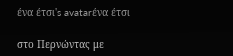ένα έτσι's avatarένα έτσι

στο Περνώντας με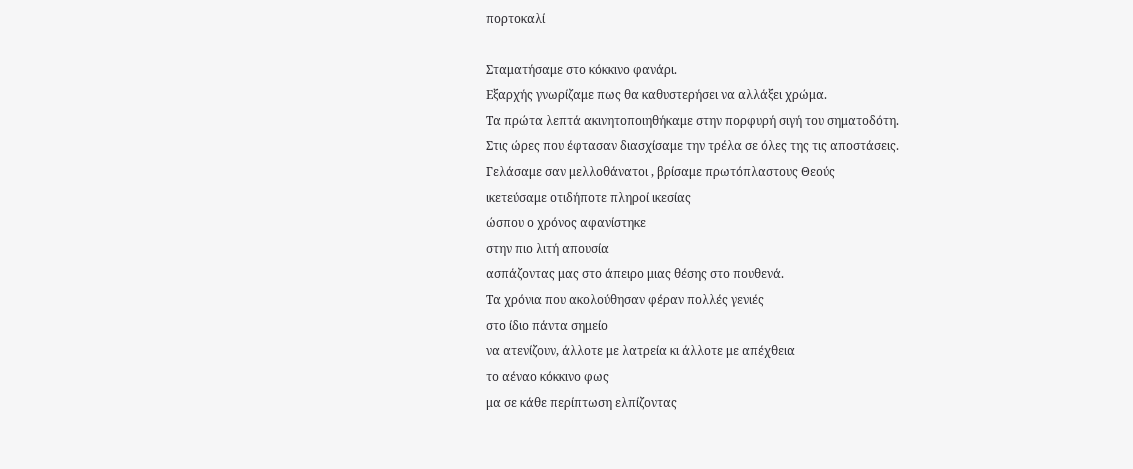πορτοκαλί

Σταματήσαμε στο κόκκινο φανάρι.
Εξαρχής γνωρίζαμε πως θα καθυστερήσει να αλλάξει χρώμα.
Τα πρώτα λεπτά ακινητοποιηθήκαμε στην πορφυρή σιγή του σηματοδότη.
Στις ώρες που έφτασαν διασχίσαμε την τρέλα σε όλες της τις αποστάσεις.
Γελάσαμε σαν μελλοθάνατοι , βρίσαμε πρωτόπλαστους Θεούς
ικετεύσαμε οτιδήποτε πληροί ικεσίας
ώσπου ο χρόνος αφανίστηκε
στην πιο λιτή απουσία
ασπάζοντας μας στο άπειρο μιας θέσης στο πουθενά.
Τα χρόνια που ακολούθησαν φέραν πολλές γενιές
στο ίδιο πάντα σημείο
να ατενίζουν, άλλοτε με λατρεία κι άλλοτε με απέχθεια
το αέναο κόκκινο φως
μα σε κάθε περίπτωση ελπίζοντας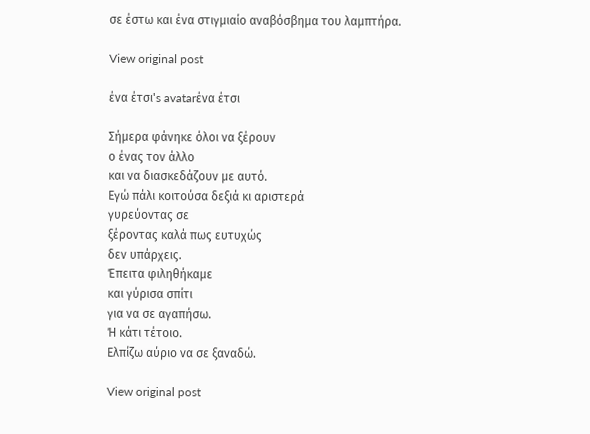σε έστω και ένα στιγμιαίο αναβόσβημα του λαμπτήρα.

View original post

ένα έτσι's avatarένα έτσι

Σήμερα φάνηκε όλοι να ξέρουν
ο ένας τον άλλο
και να διασκεδάζουν με αυτό.
Εγώ πάλι κοιτούσα δεξιά κι αριστερά
γυρεύοντας σε
ξέροντας καλά πως ευτυχώς
δεν υπάρχεις.
Έπειτα φιληθήκαμε
και γύρισα σπίτι
για να σε αγαπήσω.
Ή κάτι τέτοιο.
Ελπίζω αύριο να σε ξαναδώ.

View original post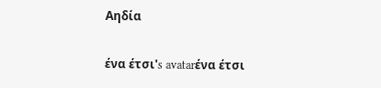Αηδία

ένα έτσι's avatarένα έτσι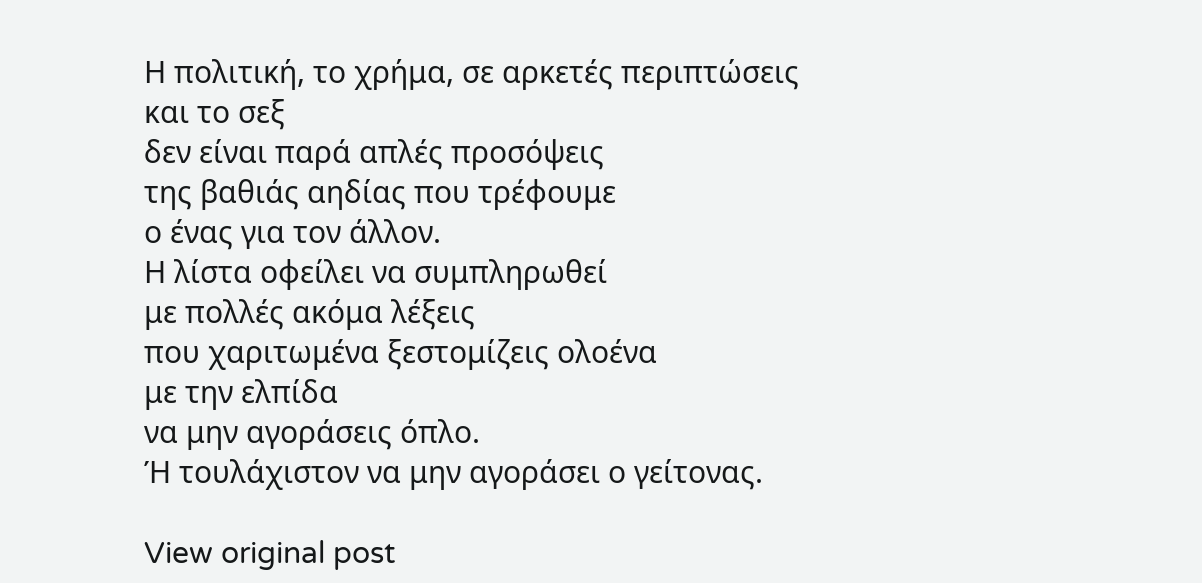Η πολιτική, το χρήμα, σε αρκετές περιπτώσεις
και το σεξ
δεν είναι παρά απλές προσόψεις
της βαθιάς αηδίας που τρέφουμε
ο ένας για τον άλλον.
Η λίστα οφείλει να συμπληρωθεί
με πολλές ακόμα λέξεις
που χαριτωμένα ξεστομίζεις ολοένα
με την ελπίδα
να μην αγοράσεις όπλο.
Ή τουλάχιστον να μην αγοράσει ο γείτονας.

View original post